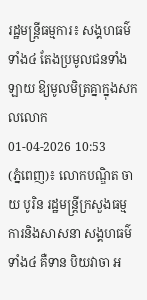រដ្ឋមន្ត្រីធម្មការ៖ សង្គហធម៌ទាំង៤ តែងប្រមូលជនទាំងឡាយ ឱ្យមូលមិត្រគ្នាក្នុងសកលលោក
01-04-2026 10:53
(ភ្នំពេញ)៖ លោកបណ្ឌិត ចាយ បូរិន រដ្ឋមន្ត្រីក្រសួងធម្មការនិងសាសនា សង្គហធម៌ទាំង៤ គឺទាន បិយវាចា អ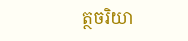ត្ថចរិយា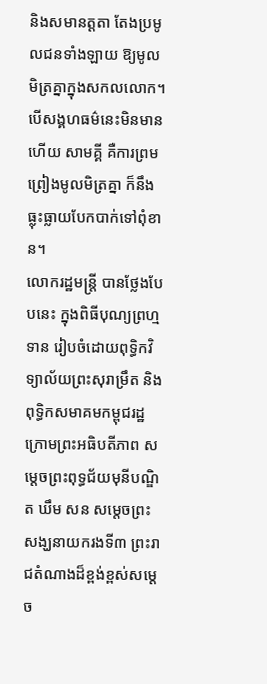និងសមានត្តតា តែងប្រមូលជនទាំងឡាយ ឱ្យមូលមិត្រគ្នាក្នុងសកលលោក។ បើសង្គហធម៌នេះមិនមានហើយ សាមគ្គី គឺការព្រមព្រៀងមូលមិត្រគ្នា ក៏នឹងធ្លុះធ្លាយបែកបាក់ទៅពុំខាន។
លោករដ្ឋមន្ត្រី បានថ្លែងបែបនេះ ក្នុងពិធីបុណ្យព្រហ្មទាន រៀបចំដោយពុទ្ធិកវិទ្យាល័យព្រះសុរាម្រឹត និងពុទ្ធិកសមាគមកម្ពុជរដ្ឋ ក្រោមព្រះអធិបតីភាព សម្តេចព្រះពុទ្ធជ័យមុនីបណ្ឌិត ឃឹម សន សម្តេចព្រះសង្ឃនាយករងទី៣ ព្រះរាជតំណាងដ៏ខ្ពង់ខ្ពស់សម្តេច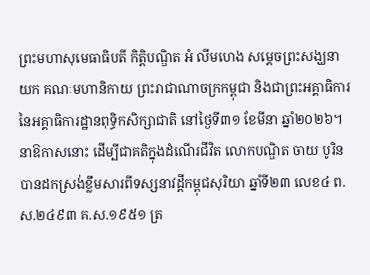ព្រះមហាសុមេធាធិបតី កិត្តិបណ្ឌិត អំ លីមហេង សម្តេចព្រះសង្ឃនាយក គណៈមហានិកាយ ព្រះរាជាណាចក្រកម្ពុជា និងជាព្រះអគ្គាធិការ នៃអគ្គាធិការដ្ឋានពុទ្ធិកសិក្សាជាតិ នៅថ្ងៃទី៣១ ខែមីនា ឆ្នាំ២០២៦។
នាឱកាសនោះ ដើម្បីជាគតិក្នុងដំណើរជីវិត លោកបណ្ឌិត ចាយ បូរិន បានដកស្រង់ខ្លឹមសារពីទស្សនាវដ្ដីកម្ពុជសុរិយា ឆ្នាំទី២៣ លេខ៤ ព.ស.២៤៩៣ គ.ស.១៩៥១ ត្រ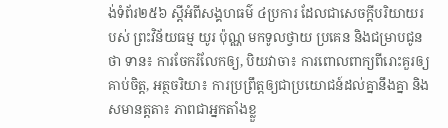ង់ទំព័រ២៥៦ ស្ដីអំពីសង្គហធម៌ ៤ប្រការ ដែលជាសេចក្ដីបរិយាយរបស់ ព្រះវិន័យធម្ម យូរ ប៉ុណ្ណ មកទូលថ្វាយ ប្រគេន និងជម្រាបជូនថា ទាន៖ ការចែករំលែកឲ្យ, បិយវាចា៖ ការពោលពាក្យពីរោះគួរឲ្យគាប់ចិត្ត, អត្ថចរិយា៖ ការប្រព្រឹត្តឲ្យជាប្រយោជន៍ដល់គ្នានឹងគ្នា និងសមានត្តតា៖ ភាពជាអ្នកតាំងខ្លួ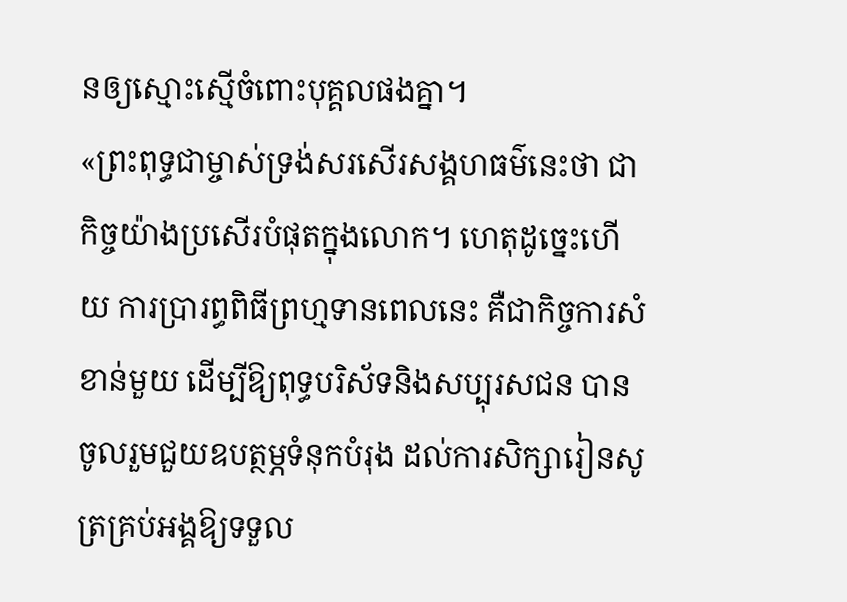នឲ្យស្មោះស្មើចំពោះបុគ្គលផងគ្នា។
«ព្រះពុទ្ធជាម្ចាស់ទ្រង់សរសើរសង្គហធម៌នេះថា ជាកិច្ចយ៉ាងប្រសើរបំផុតក្នុងលោក។ ហេតុដូច្នេះហើយ ការប្រារព្ធពិធីព្រហ្មទានពេលនេះ គឺជាកិច្ចការសំខាន់មួយ ដើម្បីឱ្យពុទ្ធបរិស័ទនិងសប្បុរសជន បានចូលរួមជួយឧបត្ថម្ភទំនុកបំរុង ដល់ការសិក្សារៀនសូត្រគ្រប់អង្គឱ្យទទួល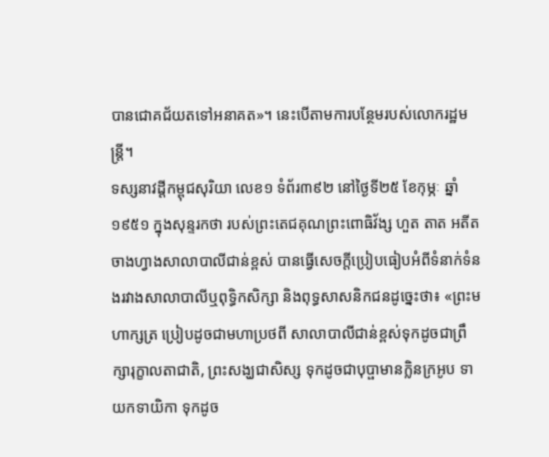បានជោគជ័យតទៅអនាគត»។ នេះបើតាមការបន្ថែមរបស់លោករដ្ឋមន្ត្រី។
ទស្សនាវដ្ដីកម្ពុជសុរិយា លេខ១ ទំព័រ៣៩២ នៅថ្ងៃទី២៥ ខែកុម្ភៈ ឆ្នាំ១៩៥១ ក្នុងសុន្ទរកថា របស់ព្រះតេជគុណព្រះពោធិវ័ង្ស ហួត តាត អតីតចាងហ្វាងសាលាបាលីជាន់ខ្ពស់ បានធ្វើសេចក្ដីប្រៀបធៀបអំពីទំនាក់ទំនងរវាងសាលាបាលីឬពុទ្ធិកសិក្សា និងពុទ្ធសាសនិកជនដូច្នេះថា៖ «ព្រះមហាក្សត្រ ប្រៀបដូចជាមហាប្រថពី សាលាបាលីជាន់ខ្ពស់ទុកដូចជាព្រឹក្សារុក្ខាលតាជាតិ, ព្រះសង្ឃជាសិស្ស ទុកដូចជាបុប្ផាមានក្លិនក្រអូប ទាយកទាយិកា ទុកដូច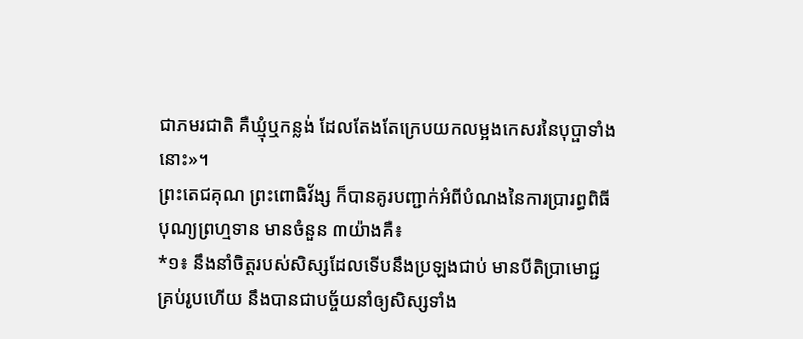ជាភមរជាតិ គឺឃ្មុំឬកន្លង់ ដែលតែងតែក្រេបយកលម្អងកេសរនៃបុប្ផាទាំងនោះ»។
ព្រះតេជគុណ ព្រះពោធិវ័ង្ស ក៏បានគូរបញ្ជាក់អំពីបំណងនៃការប្រារព្ធពិធីបុណ្យព្រហ្មទាន មានចំនួន ៣យ៉ាងគឺ៖
*១៖ នឹងនាំចិត្តរបស់សិស្សដែលទើបនឹងប្រឡងជាប់ មានបីតិប្រាមោជ្ជគ្រប់រូបហើយ នឹងបានជាបច្ច័យនាំឲ្យសិស្សទាំង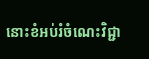នោះខំអប់រំចំណេះវិជ្ជា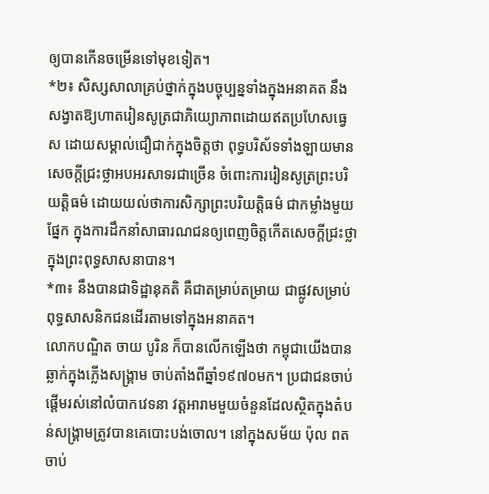ឲ្យបានកើនចម្រើនទៅមុខទៀត។
*២៖ សិស្សសាលាគ្រប់ថ្នាក់ក្នុងបច្ចុប្បន្នទាំងក្នុងអនាគត នឹងសង្វាតឱ្យហាតរៀនសូត្រជាភិយ្យោភាពដោយឥតប្រហែសធ្វេស ដោយសម្គាល់ជឿជាក់ក្នុងចិត្តថា ពុទ្ធបរិស័ទទាំងឡាយមានសេចក្ដីជ្រះថ្លាអបអរសាទរជាច្រើន ចំពោះការរៀនសូត្រព្រះបរិយត្តិធម៌ ដោយយល់ថាការសិក្សាព្រះបរិយត្តិធម៌ ជាកម្លាំងមួយផ្នែក ក្នុងការដឹកនាំសាធារណជនឲ្យពេញចិត្តកើតសេចក្ដីជ្រះថ្លាក្នុងព្រះពុទ្ធសាសនាបាន។
*៣៖ នឹងបានជាទិដ្ឋានុគតិ គឺជាតម្រាប់តម្រាយ ជាផ្លូវសម្រាប់ពុទ្ធសាសនិកជនដើរតាមទៅក្នុងអនាគត។
លោកបណ្ឌិត ចាយ បូរិន ក៏បានលើកឡើងថា កម្ពុជាយើងបានឆ្លាក់ក្នុងភ្លើងសង្គ្រាម ចាប់តាំងពីឆ្នាំ១៩៧០មក។ ប្រជាជនចាប់ផ្តើមរស់នៅលំបាកវេទនា វត្តអារាមមួយចំនួនដែលស្ថិតក្នុងតំបន់សង្គ្រាមត្រូវបានគេបោះបង់ចោល។ នៅក្នុងសម័យ ប៉ុល ពត ចាប់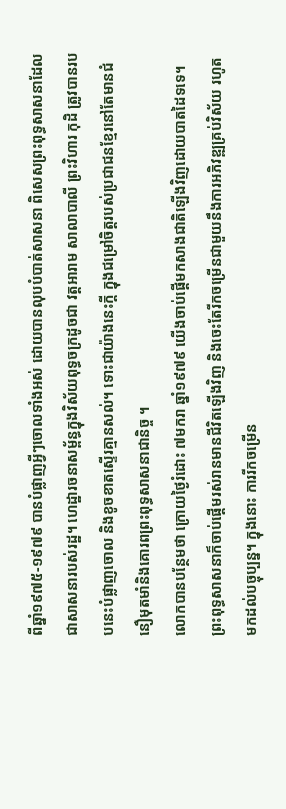ពីឆ្នាំ១៩៧៥-១៩៧៩ បានបំផ្លាញអ្វីៗចោលទាំងអស់ ដោយបានលុបបំបាត់សាសនា ពិសេសព្រះពុទ្ធសាសនាដែលជាសាសនារបស់រដ្ឋ។ ហេដ្ឋារចនាសម្ព័ន្ធក្នុងវិស័យពុទ្ធចក្រដូចជា វត្តអារាម សាលាបាលី ព្រះវិហារ កុដិ ត្រូវបានរបបនេះបំផ្លាញចោល និងខូចខាតស្ទើរគ្មានសល់។ ទោះជាយ៉ាងនេះក្តី ក្នុងជម្រៅចិត្តរបស់ប្រជាជនខ្មែរនៅតែមានជំនឿមុតមាំនិងគោរពព្រះពុទ្ធសាសនាជានិច្ច ។
លោកបានបន្ថែមថា ក្រោយថ្ងៃរំដោះ ៧មករា ឆ្នាំ១៩៧៩ យើងចាប់ផ្ដើមកសាងជាតិឡើងវិញដោយបាតដៃទទេ។ ព្រះពុទ្ធសាសនាក៏ចាប់ផ្តើមរស់រានមានជីវិតឡើងវិញ និងចេះតែរីកចម្រើនជាមួយនឹងការអភិវឌ្ឍគ្រប់វិស័យ រហូតមកដល់បច្ចុប្បន្ន។ ក្នុងនោះ ការរីកចម្រើន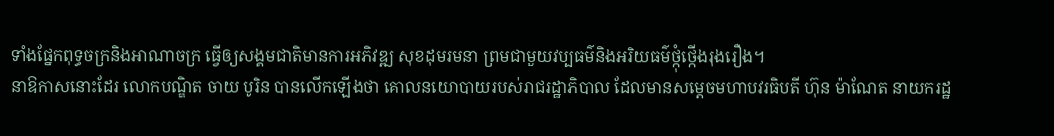ទាំងផ្នែកពុទ្ធចក្រនិងអាណាចក្រ ធ្វើឲ្យសង្គមជាតិមានការអភិវឌ្ឍ សុខដុមរមនា ព្រមជាមួយវប្បធម៌និងអរិយធម៌ថ្កុំថ្កើងរុងរឿង។
នាឱកាសនោះដែរ លោកបណ្ឌិត ចាយ បូរិន បានលើកឡើងថា គោលនយោបាយរបស់រាជរដ្ឋាភិបាល ដែលមានសម្តេចមហាបវរធិបតី ហ៊ុន ម៉ាណែត នាយករដ្ឋ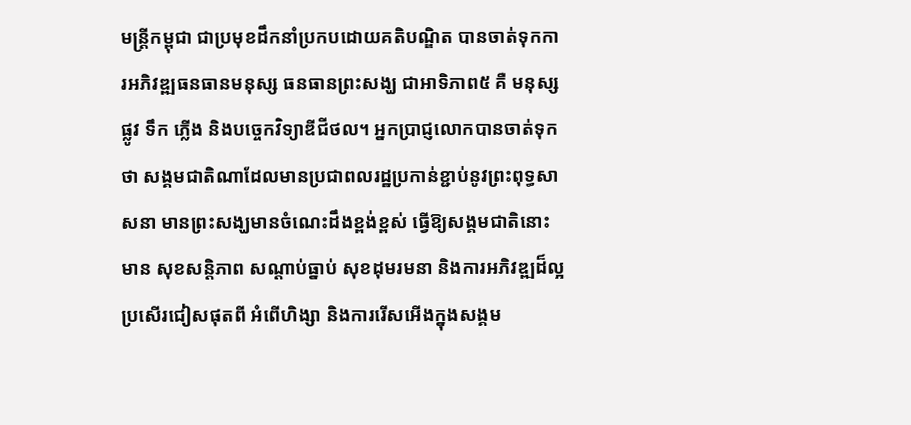មន្ត្រីកម្ពុជា ជាប្រមុខដឹកនាំប្រកបដោយគតិបណ្ឌិត បានចាត់ទុកការអភិវឌ្ឍធនធានមនុស្ស ធនធានព្រះសង្ឃ ជាអាទិភាព៥ គឺ មនុស្ស ផ្លូវ ទឹក ភ្លើង និងបច្ចេកវិទ្យាឌីជីថល។ អ្នកប្រាជ្ញលោកបានចាត់ទុកថា សង្គមជាតិណាដែលមានប្រជាពលរដ្ឋប្រកាន់ខ្ជាប់នូវព្រះពុទ្ធសាសនា មានព្រះសង្ឃមានចំណេះដឹងខ្ពង់ខ្ពស់ ធ្វើឱ្យសង្គមជាតិនោះមាន សុខសន្តិភាព សណ្តាប់ធ្នាប់ សុខដុមរមនា និងការអភិវឌ្ឍដ៏ល្អប្រសើរជៀសផុតពី អំពើហិង្សា និងការរើសអើងក្នុងសង្គម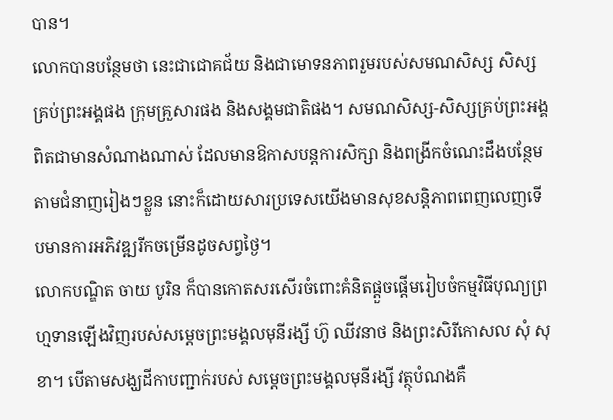បាន។
លោកបានបន្ថែមថា នេះជាជោគជ័យ និងជាមោទនភាពរួមរបស់សមណសិស្ស សិស្ស គ្រប់ព្រះអង្គផង ក្រុមគ្រួសារផង និងសង្គមជាតិផង។ សមណសិស្ស-សិស្សគ្រប់ព្រះអង្គ ពិតជាមានសំណាងណាស់ ដែលមានឱកាសបន្តការសិក្សា និងពង្រីកចំណេះដឹងបន្ថែមតាមជំនាញរៀងៗខ្លួន នោះក៏ដោយសារប្រទេសយើងមានសុខសន្តិភាពពេញលេញទើបមានការអភិវឌ្ឍរីកចម្រើនដូចសព្វថ្ងៃ។
លោកបណ្ឌិត ចាយ បូរិន ក៏បានកោតសរសើរចំពោះគំនិតផ្ដួចផ្ដើមរៀបចំកម្មវិធីបុណ្យព្រហ្មទានឡើងវិញរបស់សម្តេចព្រះមង្គលមុនីរង្សី ហ៊ូ ឈីវនាថ និងព្រះសិរីកោសល សុំ សុខា។ បើតាមសង្ឃដីកាបញ្ជាក់របស់ សម្តេចព្រះមង្គលមុនីរង្សី វត្ថុបំណងគឺ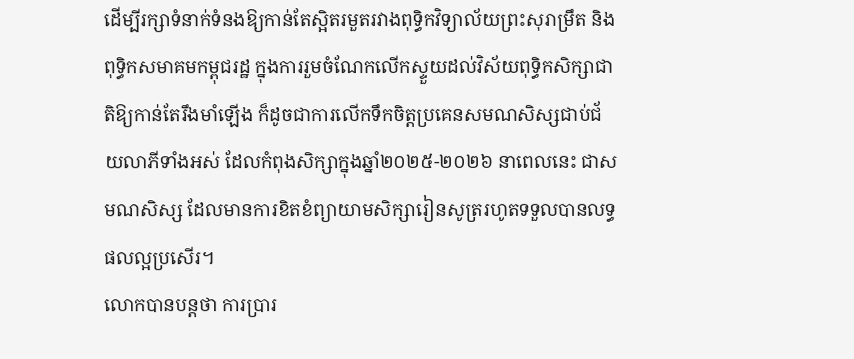ដើម្បីរក្សាទំនាក់ទំនងឱ្យកាន់តែស្អិតរមួតរវាងពុទ្ធិកវិទ្យាល័យព្រះសុរាម្រឹត និងពុទ្ធិកសមាគមកម្ពុជរដ្ឋ ក្នុងការរួមចំណែកលើកស្ទួយដល់វិស័យពុទ្ធិកសិក្សាជាតិឱ្យកាន់តែរឹងមាំឡើង ក៏ដូចជាការលើកទឹកចិត្តប្រគេនសមណសិស្សជាប់ជ័យលាភីទាំងអស់ ដែលកំពុងសិក្សាក្នុងឆ្នាំ២០២៥-២០២៦ នាពេលនេះ ជាសមណសិស្ស ដែលមានការខិតខំព្យាយាមសិក្សារៀនសូត្ររហូតទទួលបានលទ្ធផលល្អប្រសើរ។
លោកបានបន្តថា ការប្រារ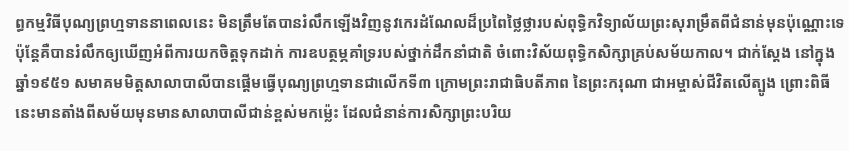ព្ធកម្មវិធីបុណ្យព្រហ្មទាននាពេលនេះ មិនត្រឹមតែបានរំលឹកឡើងវិញនូវកេរដំណែលដ៏ប្រពៃថ្លៃថ្លារបស់ពុទ្ធិកវិទ្យាល័យព្រះសុរាម្រឹតពីជំនាន់មុនប៉ុណ្ណោះទេ ប៉ុន្តែគឺបានរំលឹកឲ្យឃើញអំពីការយកចិត្តទុកដាក់ ការឧបត្ថម្ភគាំទ្ររបស់ថ្នាក់ដឹកនាំជាតិ ចំពោះវិស័យពុទ្ធិកសិក្សាគ្រប់សម័យកាល។ ជាក់ស្តែង នៅក្នុងឆ្នាំ១៩៥១ សមាគមមិត្តសាលាបាលីបានផ្ដើមធ្វើបុណ្យព្រហ្មទានជាលើកទី៣ ក្រោមព្រះរាជាធិបតីភាព នៃព្រះករុណា ជាអម្ចាស់ជីវិតលើត្បូង ព្រោះពិធីនេះមានតាំងពីសម័យមុនមានសាលាបាលីជាន់ខ្ពស់មកម្ល៉េះ ដែលជំនាន់ការសិក្សាព្រះបរិយ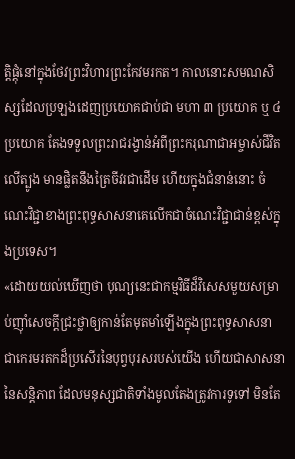ត្តិផ្ដុំនៅក្នុងថែវព្រះវិហារព្រះកែវមរកត។ កាលនោះសមណសិស្សដែលប្រឡងដេញប្រយោគជាប់ជា មហា ៣ ប្រយោគ ឬ ៤ ប្រយោគ តែងទទួលព្រះរាជរង្វាន់អំពីព្រះករុណាជាអម្ចាស់ជីវិតលើត្បូង មានផ្លិតនឹងត្រៃចីវរជាដើម ហើយក្នុងជំនាន់នោះ ចំណេះវិជ្ជាខាងព្រះពុទ្ធសាសនាគេលើកជាចំណេះវិជ្ជាជាន់ខ្ពស់ក្នុងប្រទេស។
«ដោយយល់ឃើញថា បុណ្យនេះជាកម្មវិធីដ៏វិសេសមួយសម្រាប់ញ៉ាំសេចក្ដីជ្រះថ្លាឲ្យកាន់តែមុតមាំឡើងក្នុងព្រះពុទ្ធសាសនា ជាកេរមរតកដ៏ប្រសើរនៃបុព្វបុរសរបស់យើង ហើយជាសាសនានៃសន្តិភាព ដែលមនុស្សជាតិទាំងមូលតែងត្រូវការទូទៅ មិនតែ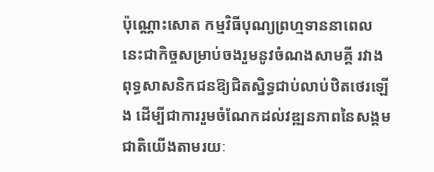ប៉ុណ្ណោះសោត កម្មវិធីបុណ្យព្រហ្មទាននាពេលនេះជាកិច្ចសម្រាប់ចងរួមនូវចំណងសាមគ្គី រវាងពុទ្ធសាសនិកជនឱ្យជិតស្និទ្ធជាប់លាប់ឋិតថេរឡើង ដើម្បីជាការរួមចំណែកដល់វឌ្ឍនភាពនៃសង្គមជាតិយើងតាមរយៈ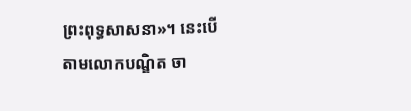ព្រះពុទ្ធសាសនា»។ នេះបើតាមលោកបណ្ឌិត ចា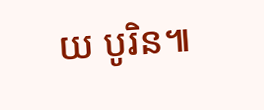យ បូរិន៕